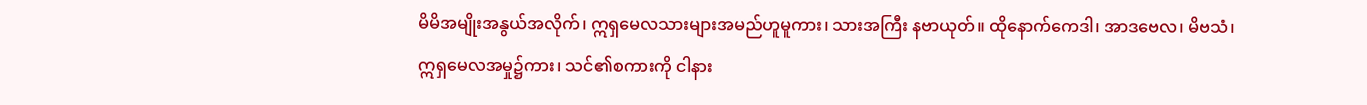မိမိအမျိုးအနွယ်အလိုက်၊ ဣရှမေလသားများအမည်ဟူမူကား၊ သားအကြီး နဗာယုတ်။ ထိုနောက်ကေဒါ၊ အာဒဗေလ၊ မိဗသံ၊
ဣရှမေလအမှု၌ကား၊ သင်၏စကားကို ငါနား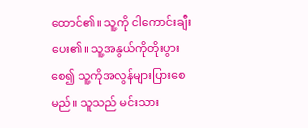ထောင်၏။ သူ့ကို ငါကောင်းချီးပေး၏။ သူ့အနွယ်ကိုတိုးပွားစေ၍ သူ့ကိုအလွန်များပြားစေမည်။ သူသည် မင်းသား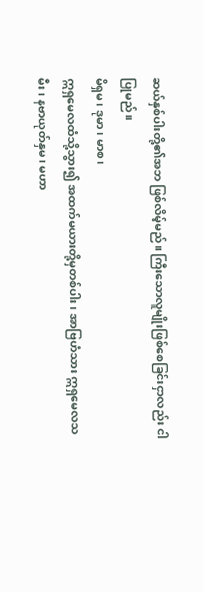ဆယ်နှစ်ပါးတို့၏အဘ ဖြစ်လိမ့်မည်။ ကြီးသောလူမျိုးဖြစ်စေခြင်းငှာလည်း ငါပြုမည်။
မိရှမ၊ ဒုမာ၊ မာစ၊
ဣရှမေလထံသို့သွား၍ အထက်မယားတို့မှတစ်ပါး၊ အာဗြဟံသား ဣရှမေလသမီး၊ နဗာယုတ်နှမ၊ မဟာ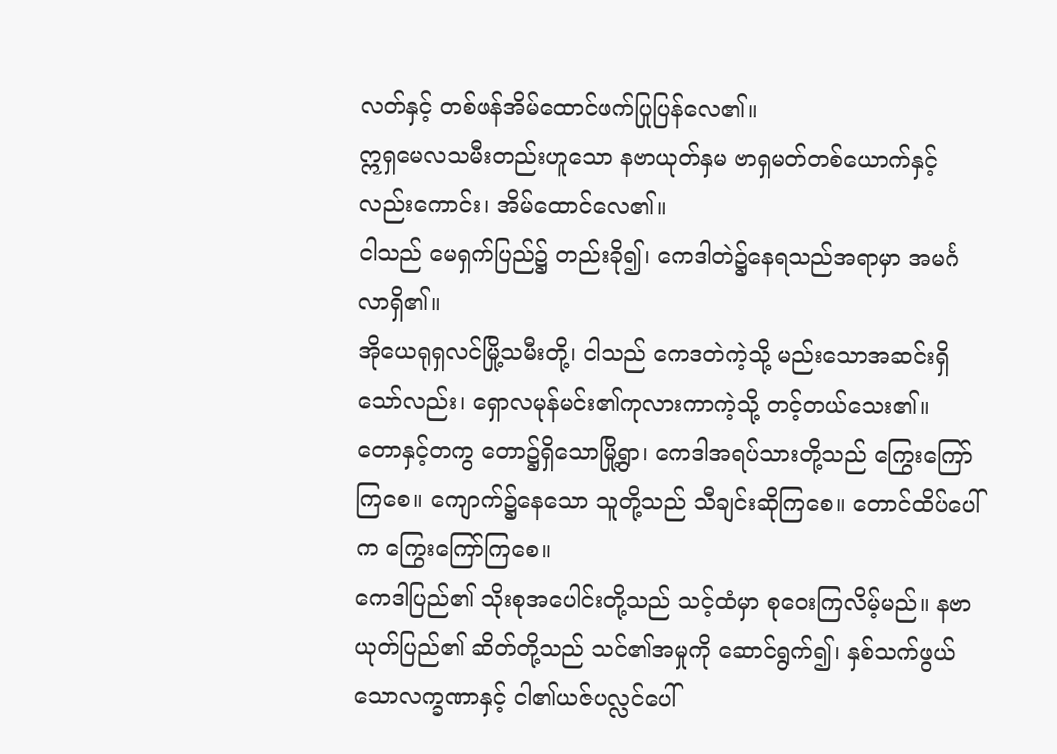လတ်နှင့် တစ်ဖန်အိမ်ထောင်ဖက်ပြုပြန်လေ၏။
ဣရှမေလသမီးတည်းဟူသော နဗာယုတ်နှမ ဗာရှမတ်တစ်ယောက်နှင့်လည်းကောင်း၊ အိမ်ထောင်လေ၏။
ငါသည် မေရှက်ပြည်၌ တည်းခို၍၊ ကေဒါတဲ၌နေရသည်အရာမှာ အမင်္ဂလာရှိ၏။
အိုယေရုရှလင်မြို့သမီးတို့၊ ငါသည် ကေဒတဲကဲ့သို့ မည်းသောအဆင်းရှိသော်လည်း၊ ရှောလမုန်မင်း၏ကုလားကာကဲ့သို့ တင့်တယ်သေး၏။
တောနှင့်တကွ တော၌ရှိသောမြို့ရွာ၊ ကေဒါအရပ်သားတို့သည် ကြွေးကြော်ကြစေ။ ကျောက်၌နေသော သူတို့သည် သီချင်းဆိုကြစေ။ တောင်ထိပ်ပေါ်က ကြွေးကြော်ကြစေ။
ကေဒါပြည်၏ သိုးစုအပေါင်းတို့သည် သင့်ထံမှာ စုဝေးကြလိမ့်မည်။ နဗာယုတ်ပြည်၏ ဆိတ်တို့သည် သင်၏အမှုကို ဆောင်ရွက်၍၊ နှစ်သက်ဖွယ်သောလက္ခဏာနှင့် ငါ၏ယဇ်ပလ္လင်ပေါ်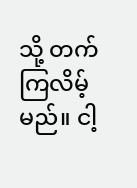သို့ တက်ကြလိမ့်မည်။ ငါ့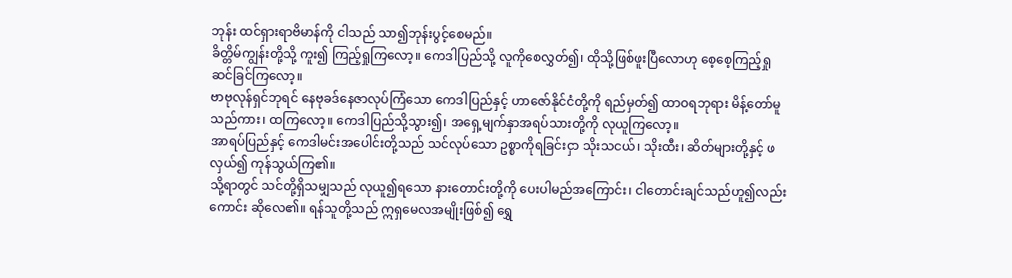ဘုန်း ထင်ရှားရာဗိမာန်ကို ငါသည် သာ၍ဘုန်းပွင့်စေမည်။
ခိတ္တိမ်ကျွန်းတို့သို့ ကူး၍ ကြည့်ရှုကြလော့။ ကေဒါပြည်သို့ လူကိုစေလွှတ်၍၊ ထိုသို့ဖြစ်ဖူးပြီလောဟု စေ့စေ့ကြည့်ရှုဆင်ခြင်ကြလော့။
ဗာဗုလုန်ရှင်ဘုရင် နေဗုခဒ်နေဇာလုပ်ကြံသော ကေဒါပြည်နှင့် ဟာဇော်နိုင်ငံတို့ကို ရည်မှတ်၍ ထာဝရဘုရား မိန့်တော်မူသည်ကား၊ ထကြလော့။ ကေဒါပြည်သို့သွား၍၊ အရှေ့မျက်နှာအရပ်သားတို့ကို လုယူကြလော့။
အာရပ်ပြည်နှင့် ကေဒါမင်းအပေါင်းတို့သည် သင်လုပ်သော ဥစ္စာကိုရခြင်းငှာ သိုးသငယ်၊ သိုးထီး၊ ဆိတ်များတို့နှင့် ဖလှယ်၍ ကုန်သွယ်ကြ၏။
သို့ရာတွင် သင်တို့ရှိသမျှသည် လုယူ၍ရသော နားတောင်းတို့ကို ပေးပါမည်အကြောင်း၊ ငါတောင်းချင်သည်ဟူ၍လည်းကောင်း ဆိုလေ၏။ ရန်သူတို့သည် ဣရှမေလအမျိုးဖြစ်၍ ရွှေ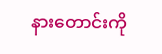နားတောင်းကို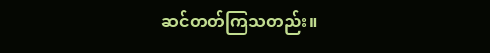ဆင်တတ်ကြသတည်း။